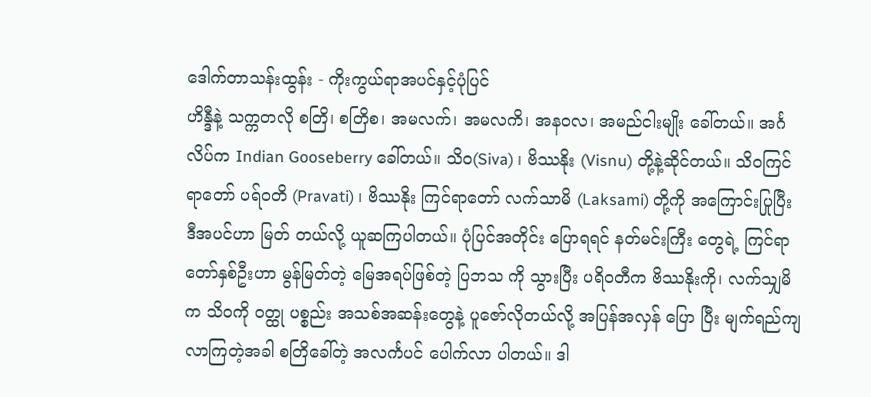ဒေါက်တာသန်းထွန်း - ကိုးကွယ်ရာအပင်နှင့်ပုံပြင်
ဟိန္ဒီနဲ့ သက္ကတလို စတြိ၊ စတြိစ၊ အမလက်၊ အမလကိ၊ အနဝလ၊ အမည်ငါးမျိုး ခေါ်တယ်။ အင်္ဂလိပ်က Indian Gooseberry ခေါ်တယ်။ သိဝ(Siva) ၊ ဗိဿနိုး (Visnu) တို့နဲ့ဆိုင်တယ်။ သိဝကြင်ရာတော် ပရ်ဝတိ (Pravati) ၊ ဗိဿနိုး ကြင်ရာတော် လက်သာမိ (Laksami) တို့ကို အကြောင်းပြုပြီး ဒီအပင်ဟာ မြတ် တယ်လို့ ယူဆကြပါတယ်။ ပုံပြင်အတိုင်း ပြောရရင် နတ်မင်းကြီး တွေရဲ့ ကြင်ရာတော်နှစ်ဦးဟာ မွန်မြတ်တဲ့ မြေအရပ်ဖြစ်တဲ့ ပြဘသ ကို သွားပြီး ပရိဝတီက ဗိဿနိုးကို၊ လက်သျှမိက သိဝကို ဝတ္ထု ပစ္စည်း အသစ်အဆန်းတွေနဲ့ ပူဇော်လိုတယ်လို့ အပြန်အလှန် ပြော ပြီး မျက်ရည်ကျလာကြတဲ့အခါ စတြိခေါ်တဲ့ အလင်္ကပင် ပေါက်လာ ပါတယ်။ ဒါ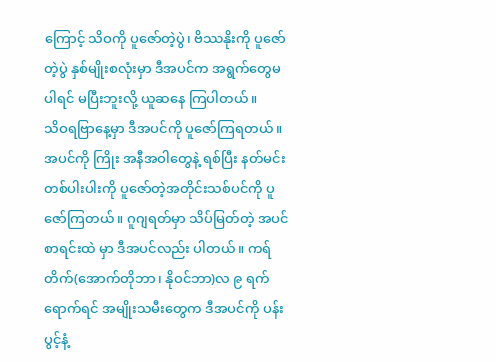ကြောင့် သိဝကို ပူဇော်တဲ့ပွဲ၊ ဗိဿနိုးကို ပူဇော်တဲ့ပွဲ နှစ်မျိုးစလုံးမှာ ဒီအပင်က အရွက်တွေမပါရင် မပြီးဘူးလို့ ယူဆနေ ကြပါတယ်။
သိဝရဗြာနေ့မှာ ဒီအပင်ကို ပူဇော်ကြရတယ်။ အပင်ကို ကြိုး အနီအဝါတွေနဲ့ ရစ်ပြီး နတ်မင်းတစ်ပါးပါးကို ပူဇော်တဲ့အတိုင်းသစ်ပင်ကို ပူဇော်ကြတယ်။ ဂူဂျရတ်မှာ သိပ်မြတ်တဲ့ အပင်စာရင်းထဲ မှာ ဒီအပင်လည်း ပါတယ်။ ကရ်တိက်(အောက်တိုဘာ၊ နိုဝင်ဘာ)လ ၉ ရက် ရောက်ရင် အမျိုးသမီးတွေက ဒီအပင်ကို ပန်းပွင့်နံ့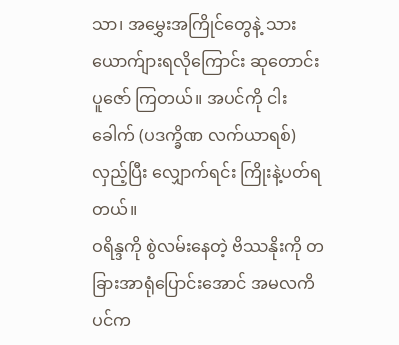သာ၊ အမွှေးအကြိုင်တွေနဲ့ သားယောက်ျားရလိုကြောင်း ဆုတောင်းပူဇော် ကြတယ်။ အပင်ကို ငါးခေါက် (ပဒက္ခိဏ လက်ယာရစ်) လှည့်ပြီး လျှောက်ရင်း ကြိုးနဲ့ပတ်ရတယ်။
ဝရိန္ဒကို စွဲလမ်းနေတဲ့ ဗိဿနိုးကို တခြားအာရုံပြောင်းအောင် အမလကိပင်က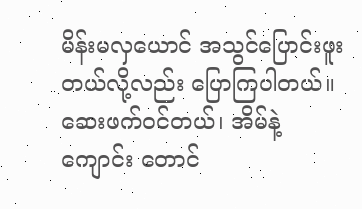မိန်းမလှယောင် အသွင်ပြောင်းဖူးတယ်လို့လည်း ပြောကြပါတယ်။ ဆေးဖက်ဝင်တယ်၊ အိမ်နဲ့ ကျောင်း တောင်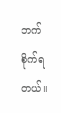ဘက် စိုက်ရတယ်။